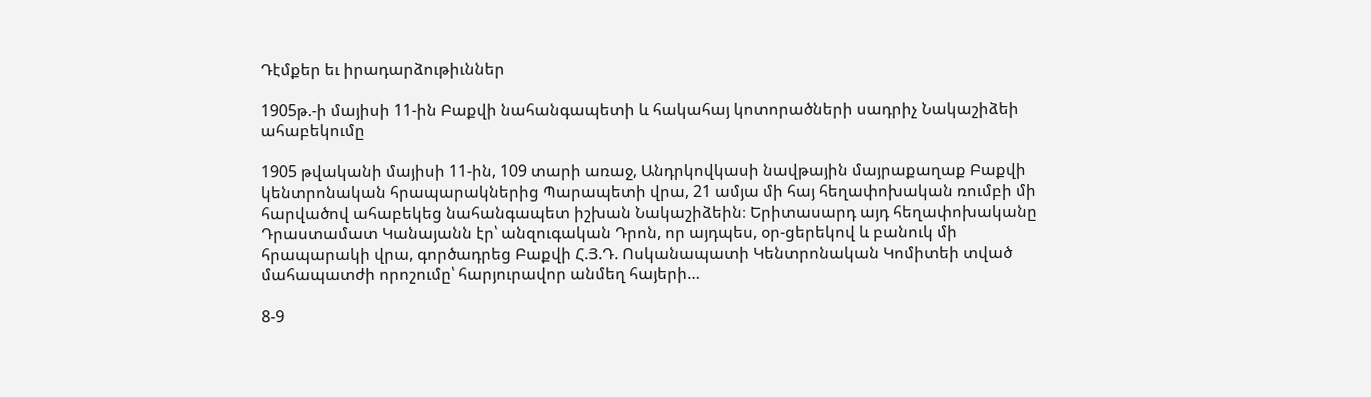Դէմքեր եւ իրադարձութիւններ

1905թ.-ի մայիսի 11-ին Բաքվի նահանգապետի և հակահայ կոտորածների սադրիչ Նակաշիձեի ահաբեկումը

1905 թվականի մայիսի 11-ին, 109 տարի առաջ, Անդրկովկասի նավթային մայրաքաղաք Բաքվի կենտրոնական հրապարակներից Պարապետի վրա, 21 ամյա մի հայ հեղափոխական ռումբի մի հարվածով ահաբեկեց նահանգապետ իշխան Նակաշիձեին։ Երիտասարդ այդ հեղափոխականը Դրաստամատ Կանայանն էր՝ անզուգական Դրոն, որ այդպես, օր-ցերեկով և բանուկ մի հրապարակի վրա, գործադրեց Բաքվի Հ.Յ.Դ. Ոսկանապատի Կենտրոնական Կոմիտեի տված մահապատժի որոշումը՝ հարյուրավոր անմեղ հայերի…

8-9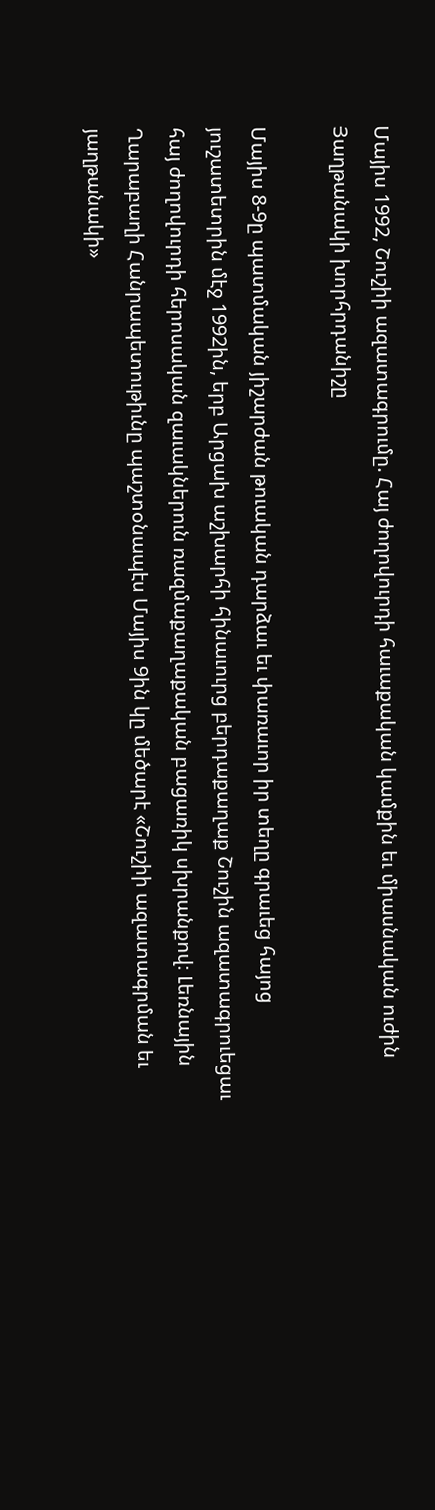Մայիս 1992, Շուշիի ազատագրումը. Հայ ժողովուրդի հաւաքական կամքին եւ միասնական ուժին Յաղթանակի խորհրդանիշը

Մայիս 8-9ը պատմական յիշարժան թուական դարձաւ եւ փառաւոր իր տեղը գրաւեց հայոց յուշատետրին մէջ 1992ին, երբ Արցախ աշխարհի հինաւուրց բերդաքաղաք Շուշին ազատագրուեցաւ հայ ժողովուրդի հերոսական զաւակներուն ռազմաքաղաքական բացառիկ սխրանքով։ Լեռնային Ղարաբաղի Հանրապետութիւնը պաշտօնապէս Մայիս 9ին կը մեծարէ «Շուշիի ազատագրման եւ յաղթանակի»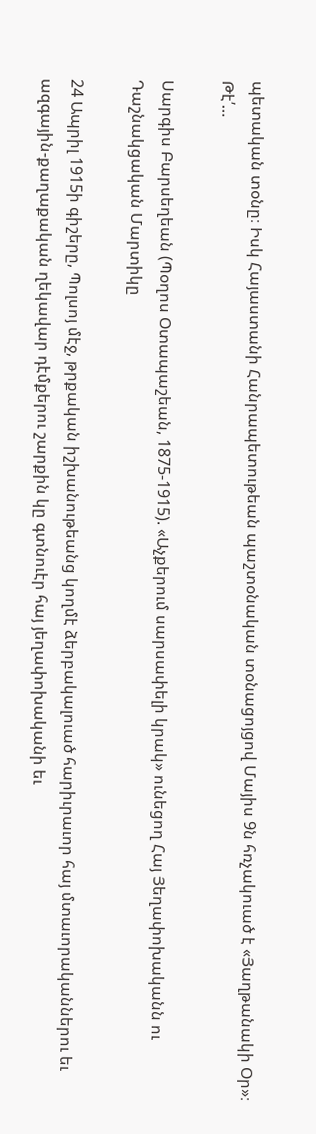պետական տօնը։ Իսկ Հայաստանի Հանրապետութեան պաշտօնական տօնացոյցով Մայիս 9ն հռչակուած է «Յաղթանակի Օր»։ Թէ՛…

Սարգիս Բարսեղեան (Պօղոս Օտապաշեան, 1875-1915). «Աչքերում սարսափելի կրակ» ունեցող Հայ Յեղափոխականն ու Դաշնակցական Մարտիկը

24 Ապրիլ 1915ի գիշերը, Պոլսոյ մէջ, թրքական իշխանութեանց կողմէ ձերբակալուած հարիւրաւոր հայ մտաւորականներու եւ ազգային-քաղաքական ղեկավար դէմքերու շարքին կը գտնուէր հայ յեղափոխականի եւ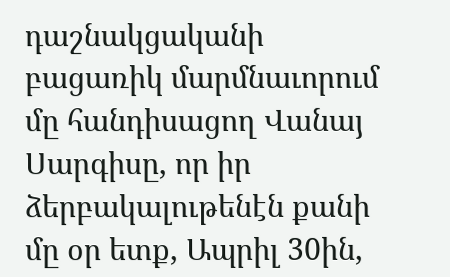դաշնակցականի բացառիկ մարմնաւորում մը հանդիսացող Վանայ Սարգիսը, որ իր ձերբակալութենէն քանի մը օր ետք, Ապրիլ 30ին,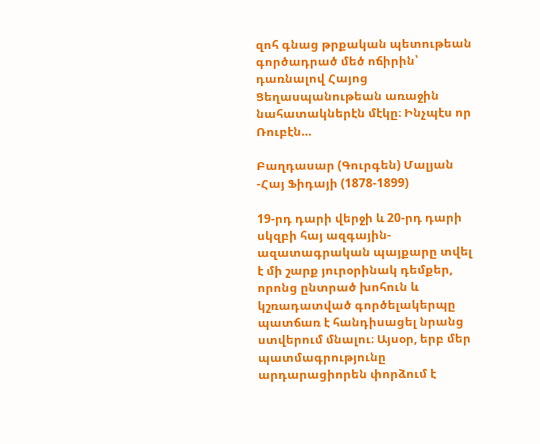զոհ գնաց թրքական պետութեան գործադրած մեծ ոճիրին՝ դառնալով Հայոց Ցեղասպանութեան առաջին նահատակներէն մէկը։ Ինչպէս որ Ռուբէն…

Բաղդասար (Գուրգեն) Մալյան -Հայ Ֆիդայի (1878-1899)

19-րդ դարի վերջի և 20-րդ դարի սկզբի հայ ազգային-ազատագրական պայքարը տվել է մի շարք յուրօրինակ դեմքեր, որոնց ընտրած խոհուն և կշռադատված գործելակերպը պատճառ է հանդիսացել նրանց ստվերում մնալու։ Այսօր, երբ մեր պատմագրությունը արդարացիորեն փորձում է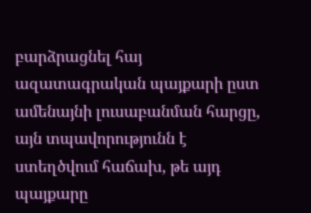բարձրացնել հայ ազատագրական պայքարի ըստ ամենայնի լուսաբանման հարցը, այն տպավորությունն է ստեղծվում հաճախ, թե այդ պայքարը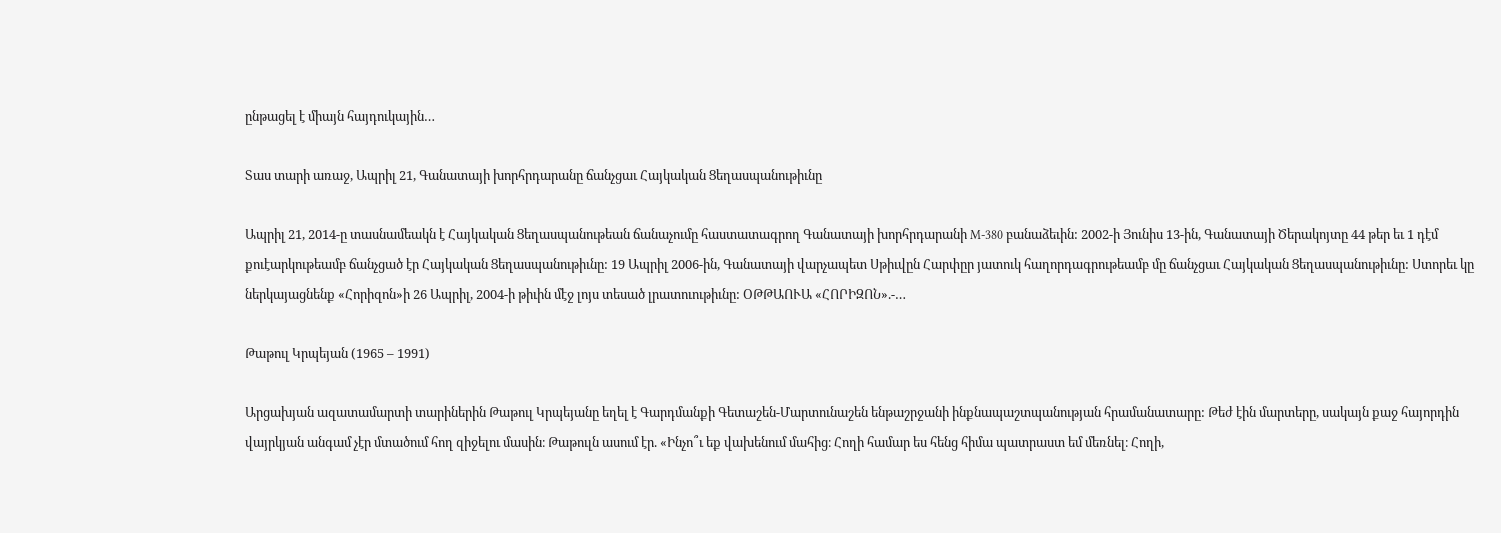ընթացել է միայն հայդուկային…

Տաս տարի առաջ, Ապրիլ 21, Գանատայի խորհրդարանը ճանչցաւ Հայկական Ցեղասպանութիւնը

Ապրիլ 21, 2014-ը տասնամեակն է Հայկական Ցեղասպանութեան ճանաչումը հաստատագրող Գանատայի խորհրդարանի M-380 բանաձեւին: 2002-ի Յունիս 13-ին, Գանատայի Ծերակոյտը 44 թեր եւ 1 դէմ քուէարկութեամբ ճանչցած էր Հայկական Ցեղասպանութիւնը: 19 Ապրիլ 2006-ին, Գանատայի վարչապետ Սթիւվըն Հարփըր յատուկ հաղորդագրութեամբ մը ճանչցաւ Հայկական Ցեղասպանութիւնը: Ստորեւ կը ներկայացնենք «Հորիզոն»ի 26 Ապրիլ, 2004-ի թիւին մէջ լոյս տեսած լրատուութիւնը: ՕԹԹԱՈՒԱ «ՀՈՐԻԶՈՆ».-…

Թաթուլ Կրպեյան (1965 – 1991)

Արցախյան ազատամարտի տարիներին Թաթուլ Կրպեյանը եղել է Գարդմանքի Գետաշեն-Մարտունաշեն ենթաշրջանի ինքնապաշտպանության հրամանատարը: Թեժ էին մարտերը, սակայն քաջ հայորդին վայրկյան անգամ չէր մտածում հող զիջելու մասին։ Թաթուլն ասում էր. «Ինչո՞ւ եք վախենում մահից։ Հողի համար ես հենց հիմա պատրաստ եմ մեռնել։ Հողի,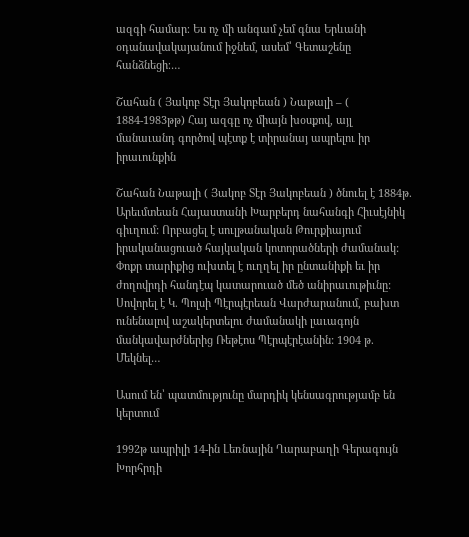ազգի համար։ Ես ոչ մի անգամ չեմ գնա Երևանի օդանավակայանում իջնեմ, ասեմ՝ Գետաշենը հանձնեցի։…

Շահան ( Յակոբ Տէր Յակոբեան ) Նաթալի – ( 1884-1983թթ) Հայ ազգը ոչ միայն խօսքով, այլ մանաւանդ գործով պէտք է տիրանայ ապրելու իր իրաւունքին

Շահան Նաթալի ( Յակոբ Տէր Յակոբեան ) ծնուել է 1884թ. Արեւմտեան Հայաստանի Խարբերդ նահանգի Հիւսէյնիկ գիւղում: Որբացել է սուլթանական Թուրքիայում իրականացուած հայկական կոտորածների ժամանակ: Փոքր տարիքից ուխտել է ուղղել իր ընտանիքի եւ իր ժողովրդի հանդէպ կատարուած մեծ անիրաւութիւնը: Սովորել է Կ. Պոլսի Պէրպէրեան Վարժարանում, բախտ ունենալով աշակերտելու ժամանակի լաւագոյն մանկավարժներից Ռեթէոս Պէրպէրէանին: 1904 թ. Մեկնել…

Ասում են՝ պատմությունը մարդիկ կենսագրությամբ են կերտում

1992թ ապրիլի 14-ին Լեռնային Ղարաբաղի Գերագույն Խորհրդի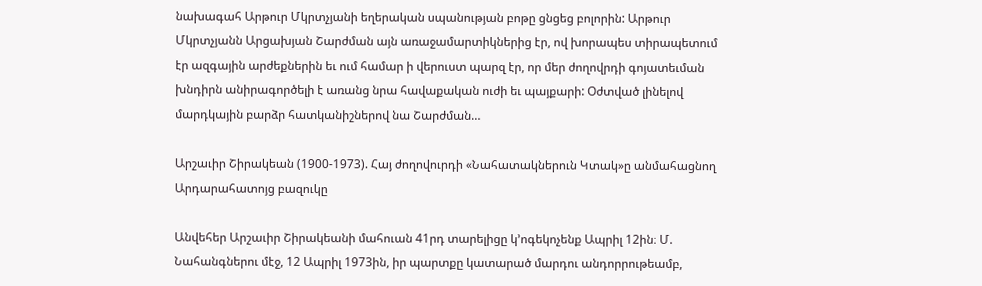նախագահ Արթուր Մկրտչյանի եղերական սպանության բոթը ցնցեց բոլորին: Արթուր Մկրտչյանն Արցախյան Շարժման այն առաջամարտիկներից էր, ով խորապես տիրապետում էր ազգային արժեքներին եւ ում համար ի վերուստ պարզ էր, որ մեր ժողովրդի գոյատեւման խնդիրն անիրագործելի է առանց նրա հավաքական ուժի եւ պայքարի: Օժտված լինելով մարդկային բարձր հատկանիշներով նա Շարժման…

Արշաւիր Շիրակեան (1900-1973). Հայ ժողովուրդի «Նահատակներուն Կտակ»ը անմահացնող Արդարահատոյց բազուկը

Անվեհեր Արշաւիր Շիրակեանի մահուան 41րդ տարելիցը կ’ոգեկոչենք Ապրիլ 12ին։ Մ. Նահանգներու մէջ, 12 Ապրիլ 1973ին, իր պարտքը կատարած մարդու անդորրութեամբ,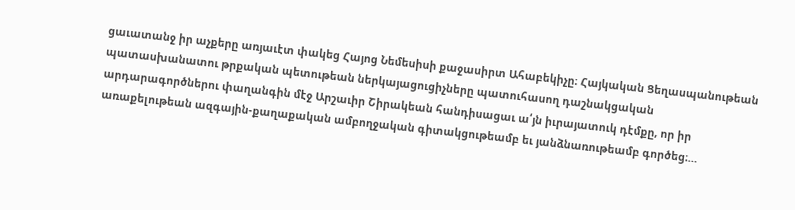ցաւատանջ իր աչքերը առյաւէտ փակեց Հայոց Նեմեսիսի քաջասիրտ Ահաբեկիչը։ Հայկական Ցեղասպանութեան պատասխանատու թրքական պետութեան ներկայացուցիչները պատուհասող դաշնակցական արդարագործներու փաղանգին մէջ Արշաւիր Շիրակեան հանդիսացաւ ա՛յն իւրայատուկ դէմքը, որ իր առաքելութեան ազգային-քաղաքական ամբողջական գիտակցութեամբ եւ յանձնառութեամբ գործեց։…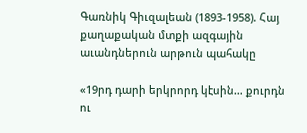Գառնիկ Գիւզալեան (1893-1958). Հայ քաղաքական մտքի ազգային աւանդներուն արթուն պահակը

«19րդ դարի երկրորդ կէսին… քուրդն ու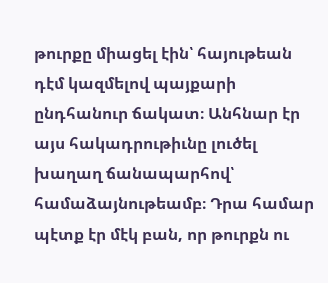թուրքը միացել էին՝ հայութեան դէմ կազմելով պայքարի ընդհանուր ճակատ։ Անհնար էր այս հակադրութիւնը լուծել խաղաղ ճանապարհով՝ համաձայնութեամբ։ Դրա համար պէտք էր մէկ բան, որ թուրքն ու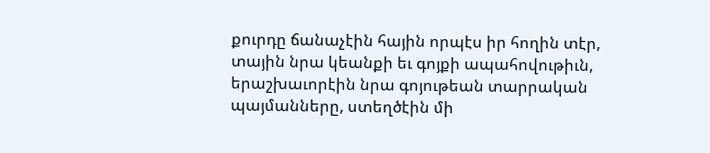քուրդը ճանաչէին հային որպէս իր հողին տէր, տային նրա կեանքի եւ գոյքի ապահովութիւն, երաշխաւորէին նրա գոյութեան տարրական պայմանները, ստեղծէին մի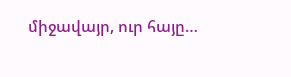միջավայր, ուր հայը…